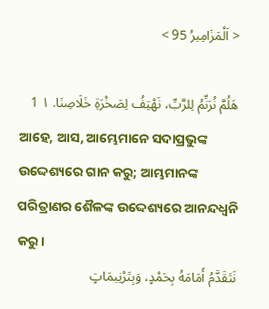< اَلْمَزَامِيرُ 95 >

هَلُمَّ نُرَنِّمُ لِلرَّبِّ، نَهْتِفُ لِصَخْرَةِ خَلَاصِنَا. ١ 1
ଆହେ, ଆସ, ଆମ୍ଭେମାନେ ସଦାପ୍ରଭୁଙ୍କ ଉଦ୍ଦେଶ୍ୟରେ ଗାନ କରୁ; ଆମ୍ଭମାନଙ୍କ ପରିତ୍ରାଣର ଶୈଳଙ୍କ ଉଦ୍ଦେଶ୍ୟରେ ଆନନ୍ଦଧ୍ୱନି କରୁ।
نَتَقَدَّمُ أَمَامَهُ بِحَمْدٍ، وَبِتَرْنِيمَاتٍ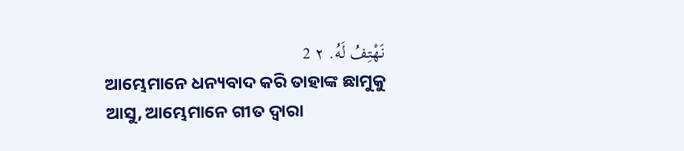نَهْتِفُ لَهُ. ٢ 2
ଆମ୍ଭେମାନେ ଧନ୍ୟବାଦ କରି ତାହାଙ୍କ ଛାମୁକୁ ଆସୁ, ଆମ୍ଭେମାନେ ଗୀତ ଦ୍ୱାରା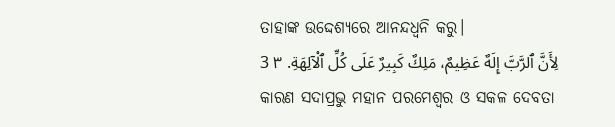ତାହାଙ୍କ ଉଦ୍ଦେଶ୍ୟରେ ଆନନ୍ଦଧ୍ୱନି କରୁ।
لِأَنَّ ٱلرَّبَّ إِلَهٌ عَظِيمٌ، مَلِكٌ كَبِيرٌ عَلَى كُلِّ ٱلْآلِهَةِ. ٣ 3
କାରଣ ସଦାପ୍ରଭୁ ମହାନ ପରମେଶ୍ୱର ଓ ସକଳ ଦେବତା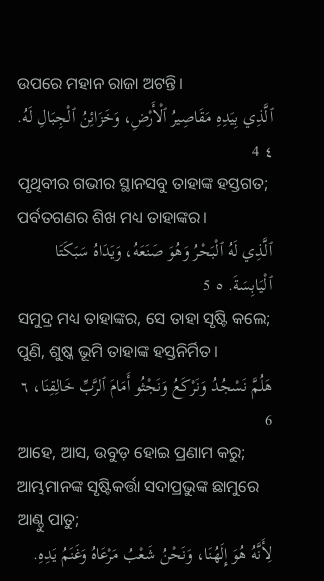ଉପରେ ମହାନ ରାଜା ଅଟନ୍ତି।
ٱلَّذِي بِيَدِهِ مَقَاصِيرُ ٱلْأَرْضِ، وَخَزَائِنُ ٱلْجِبَالِ لَهُ. ٤ 4
ପୃଥିବୀର ଗଭୀର ସ୍ଥାନସବୁ ତାହାଙ୍କ ହସ୍ତଗତ; ପର୍ବତଗଣର ଶିଖ ମଧ୍ୟ ତାହାଙ୍କର।
ٱلَّذِي لَهُ ٱلْبَحْرُ وَهُوَ صَنَعَهُ، وَيَدَاهُ سَبَكَتَا ٱلْيَابِسَةَ. ٥ 5
ସମୁଦ୍ର ମଧ୍ୟ ତାହାଙ୍କର, ସେ ତାହା ସୃଷ୍ଟି କଲେ; ପୁଣି, ଶୁଷ୍କ ଭୂମି ତାହାଙ୍କ ହସ୍ତନିର୍ମିତ।
هَلُمَّ نَسْجُدُ وَنَرْكَعُ وَنَجْثُو أَمَامَ ٱلرَّبِّ خَالِقِنَا، ٦ 6
ଆହେ, ଆସ, ଉବୁଡ଼ ହୋଇ ପ୍ରଣାମ କରୁ; ଆମ୍ଭମାନଙ୍କ ସୃଷ୍ଟିକର୍ତ୍ତା ସଦାପ୍ରଭୁଙ୍କ ଛାମୁରେ ଆଣ୍ଠୁ ପାତୁ;
لِأَنَّهُ هُوَ إِلَهُنَا، وَنَحْنُ شَعْبُ مَرْعَاهُ وَغَنَمُ يَدِهِ.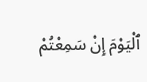ٱلْيَوْمَ إِنْ سَمِعْتُمْ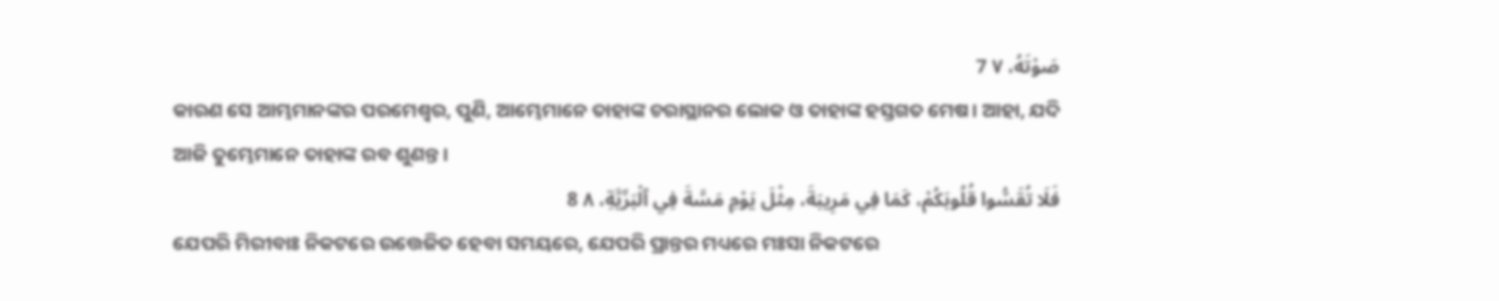صَوْتَهُ، ٧ 7
କାରଣ ସେ ଆମ୍ଭମାନଙ୍କର ପରମେଶ୍ୱର, ପୁଣି, ଆମ୍ଭେମାନେ ତାହାଙ୍କ ଚରାସ୍ଥାନର ଲୋକ ଓ ତାହାଙ୍କ ହସ୍ତଗତ ମେଷ। ଆହା, ଯଦି ଆଜି ତୁମ୍ଭେମାନେ ତାହାଙ୍କ ରବ ଶୁଣନ୍ତ।
فَلَا تُقَسُّوا قُلُوبَكُمْ، كَمَا فِي مَرِيبَةَ، مِثْلَ يَوْمِ مَسَّةَ فِي ٱلْبَرِّيَّةِ، ٨ 8
ଯେପରି ମିରୀବାଃ ନିକଟରେ ଉତ୍ତେଜିତ ହେବା ସମୟରେ, ଯେପରି ପ୍ରାନ୍ତର ମଧ୍ୟରେ ମଃସା ନିକଟରେ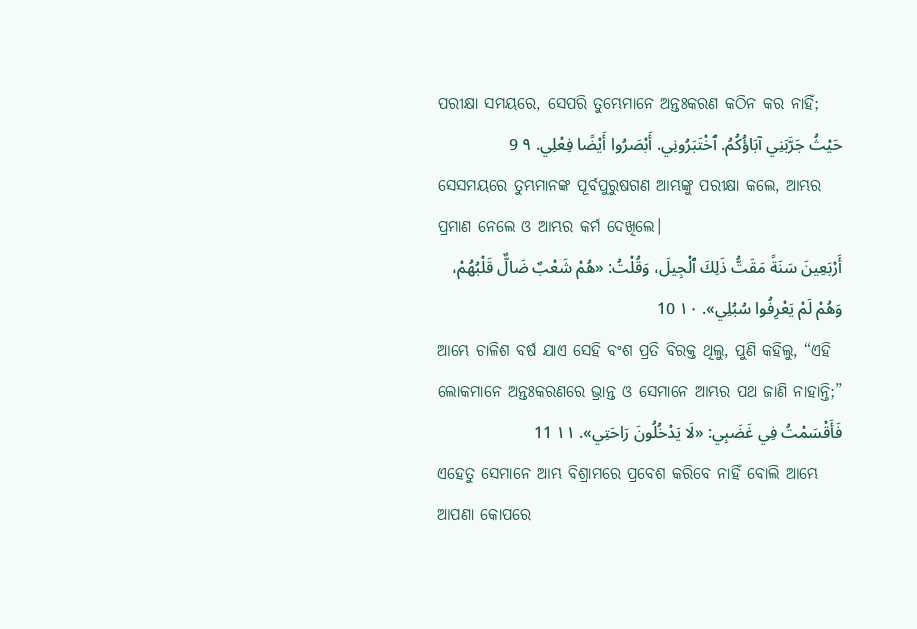ପରୀକ୍ଷା ସମୟରେ, ସେପରି ତୁମ୍ଭେମାନେ ଅନ୍ତଃକରଣ କଠିନ କର ନାହିଁ;
حَيْثُ جَرَّبَنِي آبَاؤُكُمُ. ٱخْتَبَرُونِي. أَبْصَرُوا أَيْضًا فِعْلِي. ٩ 9
ସେସମୟରେ ତୁମ୍ଭମାନଙ୍କ ପୂର୍ବପୁରୁଷଗଣ ଆମ୍ଭଙ୍କୁ ପରୀକ୍ଷା କଲେ, ଆମ୍ଭର ପ୍ରମାଣ ନେଲେ ଓ ଆମ୍ଭର କର୍ମ ଦେଖିଲେ।
أَرْبَعِينَ سَنَةً مَقَتُّ ذَلِكَ ٱلْجِيلَ، وَقُلْتُ: «هُمْ شَعْبٌ ضَالٌّ قَلْبُهُمْ، وَهُمْ لَمْ يَعْرِفُوا سُبُلِي». ١٠ 10
ଆମ୍ଭେ ଚାଳିଶ ବର୍ଷ ଯାଏ ସେହି ବଂଶ ପ୍ରତି ବିରକ୍ତ ଥିଲୁ, ପୁଣି କହିଲୁ, “ଏହି ଲୋକମାନେ ଅନ୍ତଃକରଣରେ ଭ୍ରାନ୍ତ ଓ ସେମାନେ ଆମ୍ଭର ପଥ ଜାଣି ନାହାନ୍ତି;”
فَأَقْسَمْتُ فِي غَضَبِي: «لَا يَدْخُلُونَ رَاحَتِي». ١١ 11
ଏହେତୁ ସେମାନେ ଆମ୍ଭ ବିଶ୍ରାମରେ ପ୍ରବେଶ କରିବେ ନାହିଁ ବୋଲି ଆମ୍ଭେ ଆପଣା କୋପରେ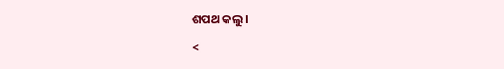ଶପଥ କଲୁ।

<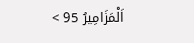اَلْمَزَامِيرُ 95 >